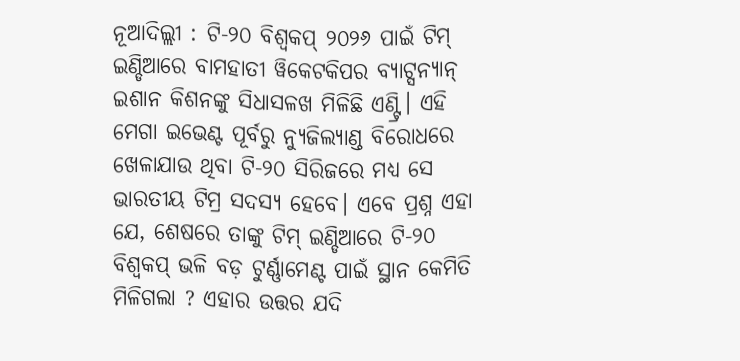ନୂଆଦିଲ୍ଲୀ : ଟି-୨୦ ବିଶ୍ୱକପ୍ ୨୦୨୬ ପାଇଁ ଟିମ୍ ଇଣ୍ଡିଆରେ ବାମହାତୀ ୱିକେଟକିପର ବ୍ୟାଟ୍ସନ୍ୟାନ୍ ଇଶାନ କିଶନଙ୍କୁ ସିଧାସଳଖ ମିଳିଛି ଏଣ୍ଟ୍ରି। ଏହି ମେଗା ଇଭେଣ୍ଟ ପୂର୍ବରୁ ନ୍ୟୁଜିଲ୍ୟାଣ୍ଡ ବିରୋଧରେ ଖେଳାଯାଉ ଥିବା ଟି-୨୦ ସିରିଜରେ ମଧ୍ୟ ସେ ଭାରତୀୟ ଟିମ୍ର ସଦସ୍ୟ ହେବେ। ଏବେ ପ୍ରଶ୍ନ ଏହା ଯେ, ଶେଷରେ ତାଙ୍କୁ ଟିମ୍ ଇଣ୍ଡିଆରେ ଟି-୨୦ ବିଶ୍ୱକପ୍ ଭଳି ବଡ଼ ଟୁର୍ଣ୍ଣାମେଣ୍ଟ ପାଇଁ ସ୍ଥାନ କେମିତି ମିଳିଗଲା ? ଏହାର ଉତ୍ତର ଯଦି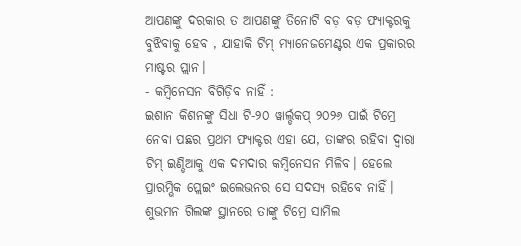ଆପଣଙ୍କୁ ଦରକାର ତ ଆପଣଙ୍କୁ ତିନୋଟି ବଡ଼ ବଡ଼ ଫ୍ୟାକ୍ଟରକୁ ବୁଝିବାକୁ ହେବ , ଯାହାକି ଟିମ୍ ମ୍ୟାନେଜମେଣ୍ଟର ଏକ ପ୍ରକାରର ମାଷ୍ଟର ପ୍ଲାନ।
- କମ୍ୱିନେସନ ବିଗିଡ଼ିବ ନାହିଁ :
ଇଶାନ କିଶନଙ୍କୁ ସିଧା ଟି-୨୦ ୱାର୍ଲ୍ଡକପ୍ ୨୦୨୬ ପାଇଁ ଟିମ୍ରେ ନେବା ପଛର ପ୍ରଥମ ଫ୍ୟାକ୍ଟର ଏହା ଯେ, ତାଙ୍କର ରହିବା ଦ୍ୱାରା ଟିମ୍ ଇଣ୍ଡିଆକୁ ଏକ ଦମଦାର କମ୍ୱିନେସନ ମିଳିବ। ହେଲେ ପ୍ରାରମ୍ଭିକ ପ୍ଲେଇଂ ଇଲେଭନର ସେ ସଦସ୍ୟ ରହିବେ ନାହିଁ। ଶୁଭମନ ଗିଲଙ୍କ ସ୍ଥାନରେ ତାଙ୍କୁ ଟିମ୍ରେ ସାମିଲ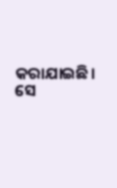କରାଯାଇଛି। ସେ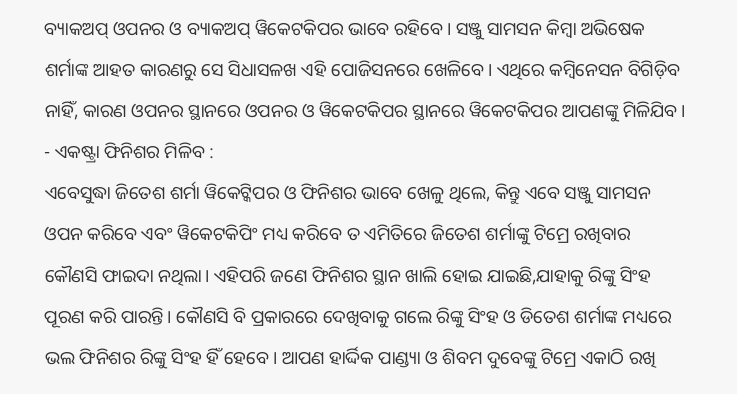ବ୍ୟାକଅପ୍ ଓପନର ଓ ବ୍ୟାକଅପ୍ ୱିକେଟକିପର ଭାବେ ରହିବେ। ସଞ୍ଜୁ ସାମସନ କିମ୍ୱା ଅଭିଷେକ ଶର୍ମାଙ୍କ ଆହତ କାରଣରୁ ସେ ସିଧାସଳଖ ଏହି ପୋଜିସନରେ ଖେଳିବେ। ଏଥିରେ କମ୍ୱିନେସନ ବିଗିଡ଼ିବ ନାହିଁ, କାରଣ ଓପନର ସ୍ଥାନରେ ଓପନର ଓ ୱିକେଟକିପର ସ୍ଥାନରେ ୱିକେଟକିପର ଆପଣଙ୍କୁ ମିଳିଯିବ।
- ଏକଷ୍ଟ୍ରା ଫିନିଶର ମିଳିବ :
ଏବେସୁଦ୍ଧା ଜିତେଶ ଶର୍ମା ୱିକେଟ୍କିପର ଓ ଫିନିଶର ଭାବେ ଖେଳୁ ଥିଲେ, କିନ୍ତୁ ଏବେ ସଞ୍ଜୁ ସାମସନ ଓପନ କରିବେ ଏବଂ ୱିକେଟକିପିଂ ମଧ୍ୟ କରିବେ ତ ଏମିତିରେ ଜିତେଶ ଶର୍ମାଙ୍କୁ ଟିମ୍ରେ ରଖିବାର କୌଣସି ଫାଇଦା ନଥିଲା। ଏହିପରି ଜଣେ ଫିନିଶର ସ୍ଥାନ ଖାଲି ହୋଇ ଯାଇଛି,ଯାହାକୁ ରିଙ୍କୁ ସିଂହ ପୂରଣ କରି ପାରନ୍ତି। କୌଣସି ବି ପ୍ରକାରରେ ଦେଖିବାକୁ ଗଲେ ରିଙ୍କୁ ସିଂହ ଓ ଡିତେଶ ଶର୍ମାଙ୍କ ମଧ୍ୟରେ ଭଲ ଫିନିଶର ରିଙ୍କୁ ସିଂହ ହିଁ ହେବେ। ଆପଣ ହାର୍ଦ୍ଦିକ ପାଣ୍ଡ୍ୟା ଓ ଶିବମ ଦୁବେଙ୍କୁ ଟିମ୍ରେ ଏକାଠି ରଖି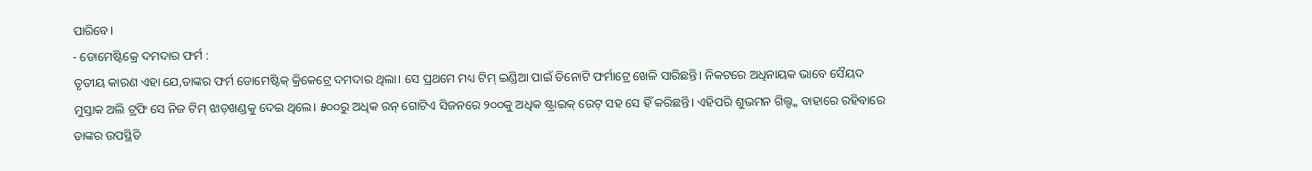ପାରିବେ।
- ଡୋମେଷ୍ଟିକ୍ରେ ଦମଦାର ଫର୍ମ :
ତୃତୀୟ କାରଣ ଏହା ଯେ,ତାଙ୍କର ଫର୍ମ ଡୋମେଷ୍ଟିକ୍ କ୍ରିକେଟ୍ରେ ଦମଦାର ଥିଲା। ସେ ପ୍ରଥମେ ମଧ୍ୟ ଟିମ୍ ଇଣ୍ଡିଆ ପାଇଁ ତିନୋଟି ଫର୍ମାଟ୍ରେ ଖେଳି ସାରିଛନ୍ତି। ନିକଟରେ ଅଧିନାୟକ ଭାବେ ସୈୟଦ ମୁସ୍ତାକ ଅଲି ଟ୍ରଫି ସେ ନିଜ ଟିମ୍ ଝାଡ଼ଖଣ୍ଡକୁ ଦେଇ ଥିଲେ। ୫୦୦ରୁ ଅଧିକ ରନ୍ ଗୋଟିଏ ସିଜନରେ ୨୦୦କୁ ଅଧିକ ଷ୍ଟ୍ରାଇକ୍ ରେଟ୍ ସହ ସେ ହିଁ କରିଛନ୍ତି। ଏହିପରି ଶୁଭମନ ଗିଲ୍ଙ୍କ ବାହାରେ ରହିବାରେ ତାଙ୍କର ଉପସ୍ଥିତି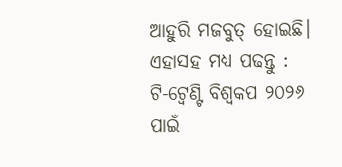ଆହୁରି ମଜବୁତ୍ ହୋଇଛି।
ଏହାସହ ମଧ୍ୟ ପଢନ୍ତୁ : ଟି-ଟ୍ୱେଣ୍ଟି ବିଶ୍ୱକପ ୨୦୨୬ ପାଇଁ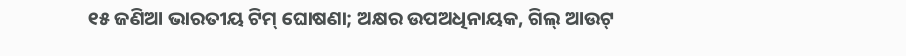୧୫ ଜଣିଆ ଭାରତୀୟ ଟିମ୍ ଘୋଷଣା; ଅକ୍ଷର ଉପଅଧିନାୟକ, ଗିଲ୍ ଆଉଟ୍